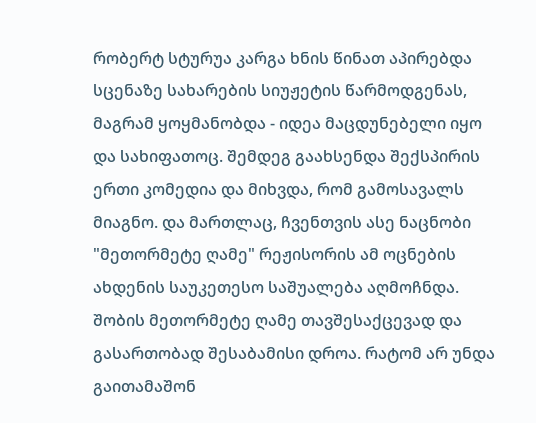რობერტ სტურუა კარგა ხნის წინათ აპირებდა სცენაზე სახარების სიუჟეტის წარმოდგენას, მაგრამ ყოყმანობდა - იდეა მაცდუნებელი იყო და სახიფათოც. შემდეგ გაახსენდა შექსპირის ერთი კომედია და მიხვდა, რომ გამოსავალს მიაგნო. და მართლაც, ჩვენთვის ასე ნაცნობი "მეთორმეტე ღამე" რეჟისორის ამ ოცნების ახდენის საუკეთესო საშუალება აღმოჩნდა. შობის მეთორმეტე ღამე თავშესაქცევად და გასართობად შესაბამისი დროა. რატომ არ უნდა გაითამაშონ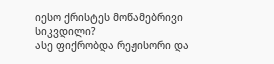იესო ქრისტეს მოწამებრივი სიკვდილი?
ასე ფიქრობდა რეჟისორი და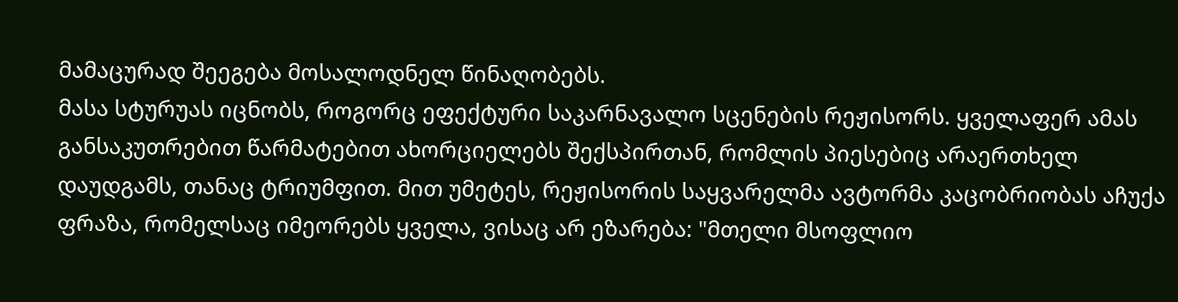მამაცურად შეეგება მოსალოდნელ წინაღობებს.
მასა სტურუას იცნობს, როგორც ეფექტური საკარნავალო სცენების რეჟისორს. ყველაფერ ამას განსაკუთრებით წარმატებით ახორციელებს შექსპირთან, რომლის პიესებიც არაერთხელ დაუდგამს, თანაც ტრიუმფით. მით უმეტეს, რეჟისორის საყვარელმა ავტორმა კაცობრიობას აჩუქა ფრაზა, რომელსაც იმეორებს ყველა, ვისაც არ ეზარება: "მთელი მსოფლიო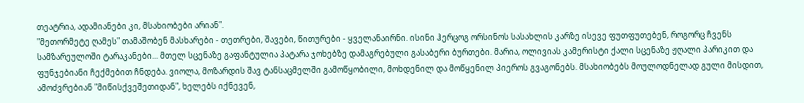თეატრია, ადამიანები კი, მსახიობები არიან".
"მეთორმეტე ღამეს" თამაშობენ მასხარები - თეთრები, შავები, წითურები - ყველანაირნი. ისინი ჰერცოგ ორსინოს სასახლის კარზე ისევე ფუთფუთებენ, როგორც ჩვენს სამზარეულოში ტარაკანები... მთელ სცენაზე გაფანტულია პატარა ჯოხებზე დამაგრებული გასაბერი ბურთები. მარია, ოლივიას კამერისტი ქალი სცენაზე ჟღალი პარიკით და ფუნჯებიანი ჩექმებით ჩნდება. ვიოლა, მოზარდის შავ ტანსაცმელში გამოწყობილი, მოხდენილ და მოწყენილ პიეროს გვაგონებს. მსახიობებს მოულოდნელად გული მისდით, ამოძვრებიან "მიწისქვეშეთიდან", ხელებს იქნევენ,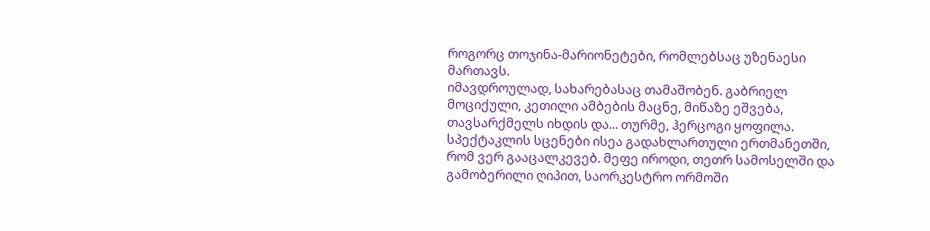როგორც თოჯინა-მარიონეტები, რომლებსაც უზენაესი მართავს.
იმავდროულად, სახარებასაც თამაშობენ. გაბრიელ მოციქული, კეთილი ამბების მაცნე, მიწაზე ეშვება, თავსარქმელს იხდის და... თურმე, ჰერცოგი ყოფილა. სპექტაკლის სცენები ისეა გადახლართული ერთმანეთში, რომ ვერ გააცალკევებ. მეფე იროდი, თეთრ სამოსელში და გამობერილი ღიპით, საორკესტრო ორმოში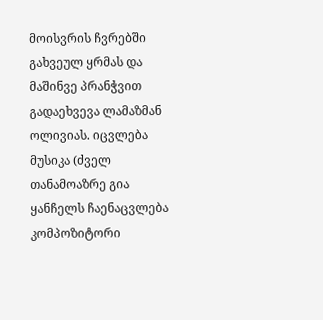მოისვრის ჩვრებში გახვეულ ყრმას და მაშინვე პრანჭვით გადაეხვევა ლამაზმან ოლივიას. იცვლება მუსიკა (ძველ თანამოაზრე გია ყანჩელს ჩაენაცვლება კომპოზიტორი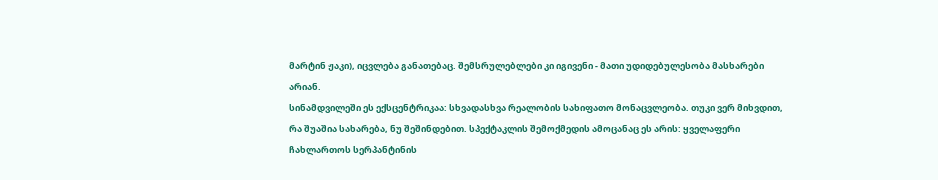მარტინ ჟაკი), იცვლება განათებაც. შემსრულებლები კი იგივენი - მათი უდიდებულესობა მასხარები არიან.
სინამდვილეში ეს ექსცენტრიკაა: სხვადასხვა რეალობის სახიფათო მონაცვლეობა. თუკი ვერ მიხვდით, რა შუაშია სახარება, ნუ შეშინდებით. სპექტაკლის შემოქმედის ამოცანაც ეს არის: ყველაფერი ჩახლართოს სერპანტინის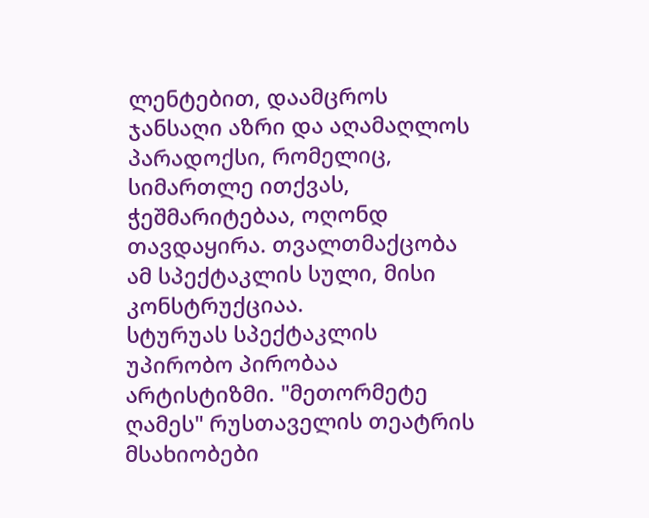ლენტებით, დაამცროს ჯანსაღი აზრი და აღამაღლოს პარადოქსი, რომელიც, სიმართლე ითქვას, ჭეშმარიტებაა, ოღონდ თავდაყირა. თვალთმაქცობა ამ სპექტაკლის სული, მისი კონსტრუქციაა.
სტურუას სპექტაკლის უპირობო პირობაა არტისტიზმი. "მეთორმეტე ღამეს" რუსთაველის თეატრის მსახიობები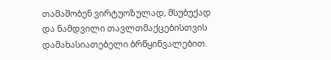თამაშობენ ვირტუოზულად, მსუბუქად და ნამდვილი თავლთმაქცებისთვის დამახასიათებელი ბრწყინვალებით.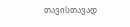თავისთავად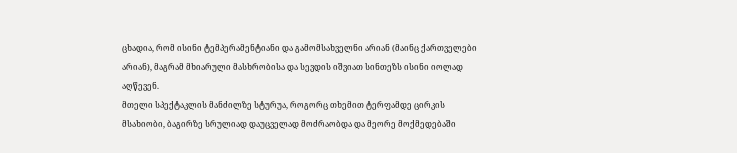ცხადია, რომ ისინი ტემპერამენტიანი და გამომსახველნი არიან (მაინც ქართველები არიან), მაგრამ მხიარული მასხრობისა და სევდის იშვიათ სინთეზს ისინი იოლად აღწევენ.
მთელი სპექტაკლის მანძილზე სტურუა, როგორც თხემით ტერფამდე ცირკის მსახიობი, ბაგირზე სრულიად დაუცველად მოძრაობდა და მეორე მოქმედებაში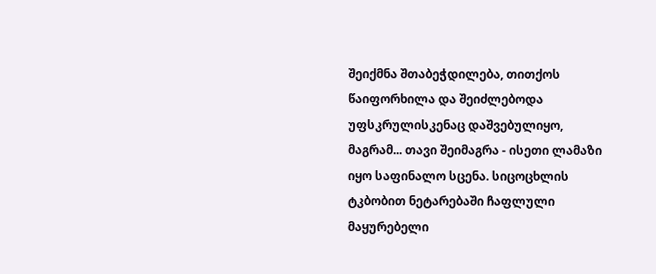შეიქმნა შთაბეჭდილება, თითქოს წაიფორხილა და შეიძლებოდა უფსკრულისკენაც დაშვებულიყო, მაგრამ... თავი შეიმაგრა - ისეთი ლამაზი იყო საფინალო სცენა. სიცოცხლის ტკბობით ნეტარებაში ჩაფლული მაყურებელი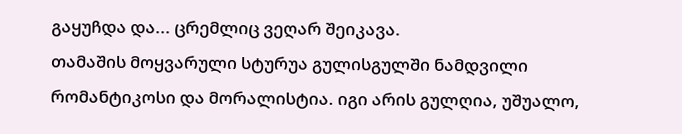გაყუჩდა და... ცრემლიც ვეღარ შეიკავა.
თამაშის მოყვარული სტურუა გულისგულში ნამდვილი რომანტიკოსი და მორალისტია. იგი არის გულღია, უშუალო,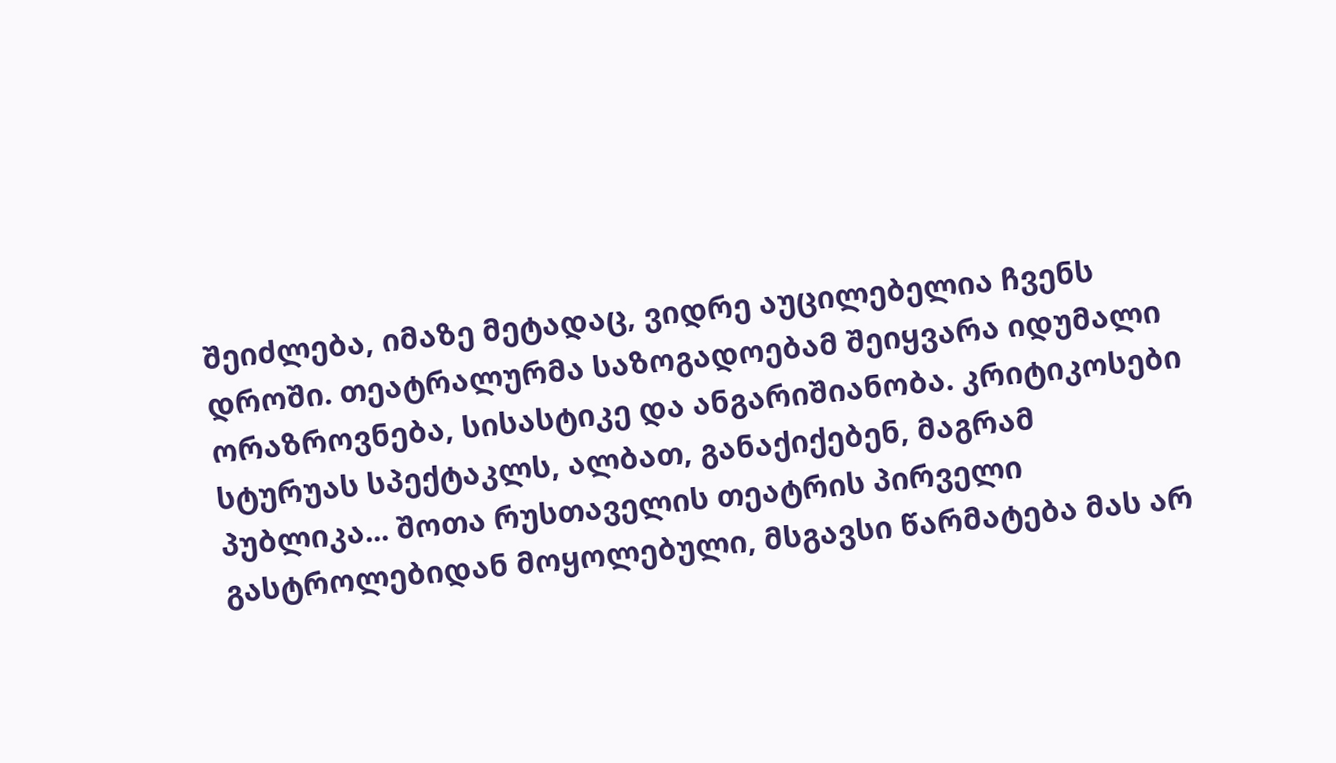შეიძლება, იმაზე მეტადაც, ვიდრე აუცილებელია ჩვენს დროში. თეატრალურმა საზოგადოებამ შეიყვარა იდუმალი ორაზროვნება, სისასტიკე და ანგარიშიანობა. კრიტიკოსები სტურუას სპექტაკლს, ალბათ, განაქიქებენ, მაგრამ პუბლიკა... შოთა რუსთაველის თეატრის პირველი გასტროლებიდან მოყოლებული, მსგავსი წარმატება მას არ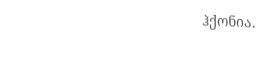ჰქონია.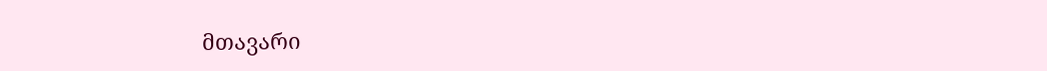მთავარი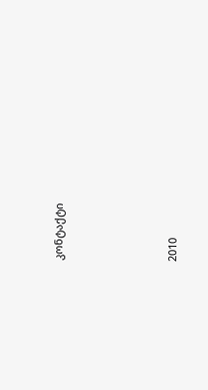კონტაქტი




2010